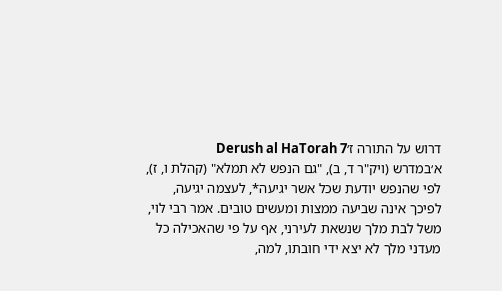דרוש על התורה ז׳Derush al HaTorah 7
א׳במדרש (ויק"ר ד, ב), "גם הנפש לא תמלא" (קהלת ו, ז), לפי שהנפש יודעת שכל אשר יגיעה*, לעצמה יגיעה, לפיכך אינה שביעה ממצות ומעשים טובים. אמר רבי לוי, משל לבת מלך שנשאת לעירני, אף על פי שהאכילה כל מעדני מלך לא יצא ידי חובתו, למה,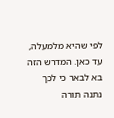לפי שהיא מלמעלה, עד כאן. המדרש הזה בא לבאר כי לכך נתנה תורה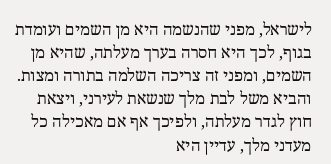לישראל, מפני שהנשמה היא מן השמים ועומדת בגוף, לכך היא חסרה בערך מעלתה, שהיא מן השמים, ומפני זה צריכה השלמה בתורה ומצות. והביא משל לבת מלך שנשאת לעירני, ויצאת חוץ לגדר מעלתה, ולפיכך אף אם מאכילה כל מעדני מלך, עדיין היא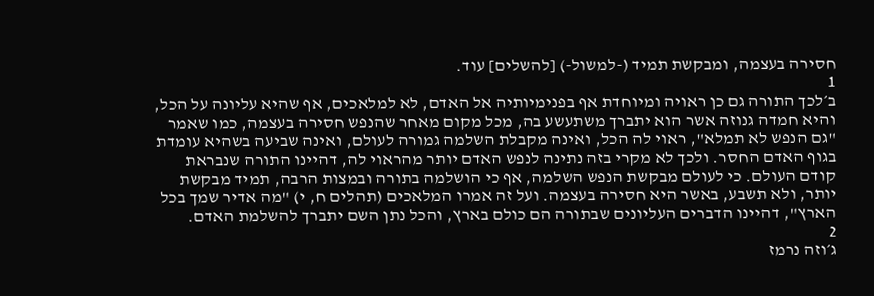חסירה בעצמה, ומבקשת תמיד (-למשול-) [להשלים] עוד.
1
ב׳לכך התורה גם כן ראויה ומיוחדת אף בפנימיותיה אל האדם, לא למלאכים, אף שהיא עליונה על הכל, והיא חמדה גנוזה אשר הוא יתברך משתעשע בה, מכל מקום מאחר שהנפש חסירה בעצמה, כמו שאמר "גם הנפש לא תמלא", ראוי לה הכל, ואינה מקבלת השלמה גמורה לעולם, ואינה שביעה בשהיא עומדת בגוף האדם החסר. ולכך לא מקרי בזה נתינה לנפש האדם יותר מהראוי לה, דהיינו התורה שנבראת קודם העולם. כי לעולם מבקשת הנפש השלמה, אף כי הושלמה בתורה ובמצות הרבה, תמיד מבקשת יותר, ולא תשבע, באשר היא חסירה בעצמה. ועל זה אמרו המלאכים (תהלים ח, י) "מה אדיר שמך בכל הארץ", דהיינו הדברים העליונים שבתורה הם כולם בארץ, והכל נתן השם יתברך להשלמת האדם.
2
ג׳וזה נרמז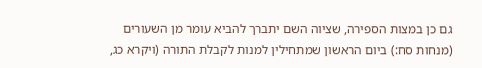גם כן במצות הספירה, שציוה השם יתברך להביא עומר מן השעורים (מנחות סח:) ביום הראשון שמתחילין למנות לקבלת התורה (ויקרא כג,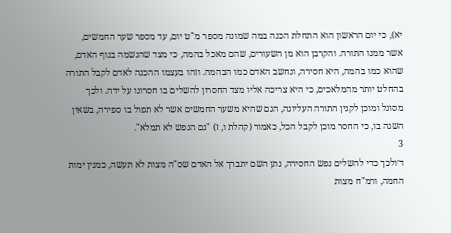יא), כי יום הראשון הוא התחלת הכנה במה שמונה מספר מ"ט יום, עד מספר שער החמשים, אשר ממנו התורה. והקרבן הוא מן השעורים, שהם מאכל בהמה, כי מצד שהנשמה בגוף האדם, שהוא כמו בהמה, היא חסירה, ונחשב האדם כמו הבהמה. וזהו בעצמו ההכנה לאדם לקבל התורה בהחלט יותר מהמלאכים, כי היא צריכה אליו מצד החסרון להשלים בו חסרונו על ידה. ולכך מסוגל ומוכן לקנין התורה העליונה, הגם שהיא משער החמשים אשר לא תפול בו ספירה, בשאין השגה בו, כי החסר מוכן לקבל הכל, כאמור (קהלת ו, ז) "גם הנפש לא תמלא".
3
ד׳ולכך כדי להשלים נפש החסירה, נתן השם יתברך אל האדם שס"ה מצות לא תעשה, כמנין ימות החמה, ורמ"ח מצות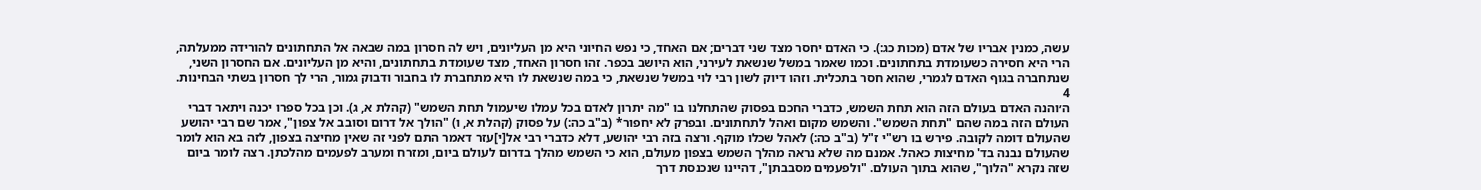עשה, כמנין אבריו של אדם (מכות כג:). כי האדם יחסר מצד שני דברים; אם האחד, כי נפש החיוני היא מן העליונים, ויש לה חסרון במה שבאה אל התחתונים להורידה ממעלתה, הרי היא חסירה כשעומדת בתחתונים. וכמו שאמר במשל שנשאת לעירני, הוא היושב בכפר. זהו חסרון האחד, מצד שעומדת בתחתונים, והיא מן העליונים. אם החסרון השני, שנתחברה בגוף האדם לגמרי, שהוא חסר בתכלית. וזהו דיוק לשון רבי לוי במשל שנשאת, כי במה שנשאת לו היא מתחברת לו בחבור ודבוק גמור, הרי לך חסרון בשתי הבחינות.
4
ה׳והנה האדם בעולם הזה הוא תחת השמש, כדברי החכם בפסוק שהתחלנו בו "מה יתרון לאדם בכל עמלו שיעמול תחת השמש" (קהלת א, ג). וכן בכל ספרו יכנה ויתאר דברי העולם הזה במה שהם "תחת השמש". והשמש מקום ואהל לתחתונים. ובפרק לא יחפור* (ב"ב כה:) על פסוק (קהלת א, ו) "הולך אל דרום וסובב אל צפון", אמר שם רבי יהושע שהעולם דומה לקובה. פירש בו רש"י ז"ל (ב"ב כה:) לאהל שכלו מוקף. ורצה בזה רבי יהושע, דלא כדברי רבי אל[י]עזר דאמר התם לפני זה שאין מחיצה בצפון, לזה בא הוא לומר שהעולם נבנה בד' מחיצות כאהל. אמנם מה שלא נראה מהלך השמש בצפון מעולם, הוא כי השמש מהלך בדרום לעולם ביום, ומזרח ומערב לפעמים מהלכתן. רצה לומר ביום שזה נקרא "הלוך", שהוא בתוך העולם. "ולפעמים מסבבתן", דהיינו שנכנסת דרך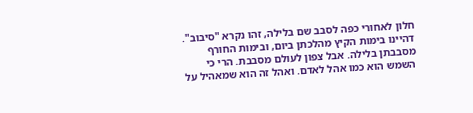חלון לאחורי כפה לסבב שם בלילה, זהו נקרא "סיבוב". דהיינו בימות הקיץ מהלכתן ביום, ובימות החורף מסבבתן בלילה. אבל צפון לעולם מסבבת. הרי כי השמש הוא כמו אהל לאדם. ואהל זה הוא שמאהיל על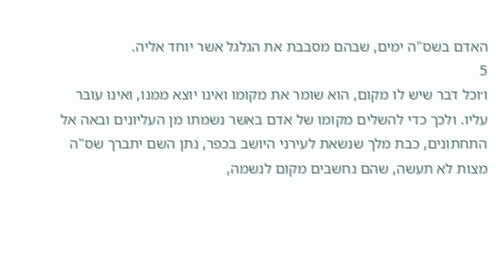האדם בשס"ה ימים, שבהם מסבבת את הגלגל אשר יוחד אליה.
5
ו׳וכל דבר שיש לו מקום, הוא שומר את מקומו ואינו יוצא ממנו, ואינו עובר עליו. ולכך כדי להשלים מקומו של אדם באשר נשמתו מן העליונים ובאה אל התחתונים, כבת מלך שנשאת לעירני היושב בכפר, נתן השם יתברך שס"ה מצות לא תעשה, שהם נחשבים מקום לנשמה,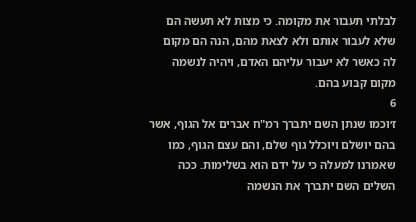לבלתי תעבור את מקומה. כי מצות לא תעשה הם שלא לעבור אותם ולא לצאת מהם, הנה הם מקום לה כאשר לא יעבור עליהם האדם, ויהיה לנשמה מקום קבוע בהם.
6
ז׳וכמו שנתן השם יתברך רמ"ח אברים אל הגוף, אשר בהם יושלם ויוכלל גוף שלם, והם עצם הגוף, כמו שאמרנו למעלה כי על ידם הוא בשלימות. ככה השלים השם יתברך את הנשמה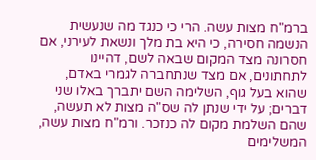ברמ"ח מצות עשה. הרי כי כנגד מה שנעשית הנשמה חסירה, כי היא בת מלך ונשאת לעירני, אם חסרונה מצד המקום שבאה לשם, דהיינו לתחתונים, אם מצד שנתחברה לגמרי באדם, שהוא בעל גוף, השלימה השם יתברך באלו שני דברים; על ידי שנתן לה שס"ה מצות לא תעשה, שהם השלמת מקום לה כנזכר. ורמ"ח מצות עשה, המשלימים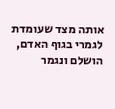אותה מצד שעומדת לגמרי בגוף האדם, הושלם ונגמר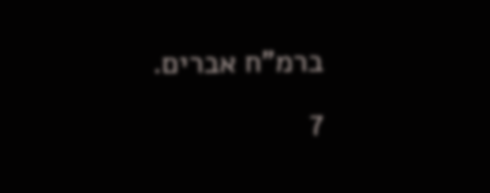ברמ"ח אברים.
7